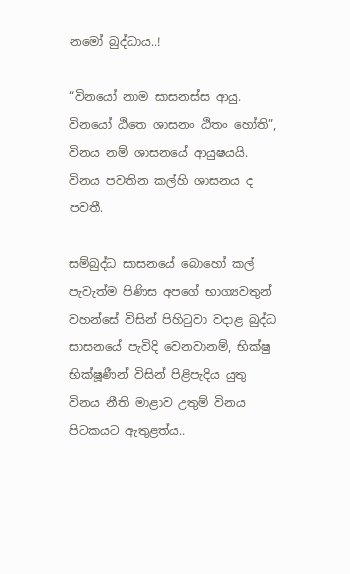නමෝ බුද්ධාය..!

“විනයෝ නාම සාසනස්ස ආයු. විනයෝ ඨිතෙ ශාසනං ඨිතං හෝති”, විනය නම් ශාසනයේ ආයුෂයයි. විනය පවතින කල්හි ශාසනය ද පවතී.

සම්බුද්ධ සාසනයේ බොහෝ කල් පැවැත්ම පිණිස අපගේ භාග්‍යවතුන් වහන්සේ විසින් පිහිටුවා වදාළ බුද්ධ සාසනයේ පැවිදි වෙනවානම්, භික්ෂු භික්ෂූණීන් විසින් පිළිපැදිය යුතු විනය නීති මාළාව උතුම් විනය පිටකයට ඇතුළත්ය..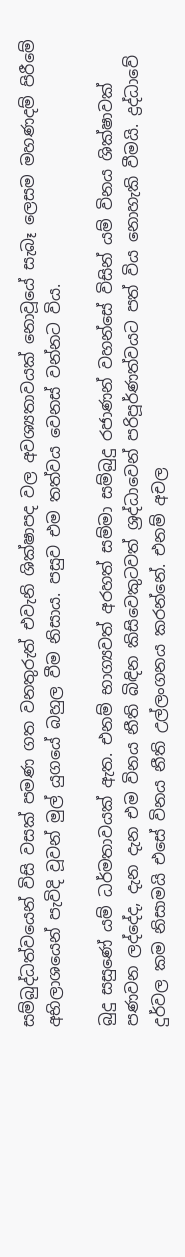සම්බුද්ධත්වයෙන් විසි වසක් පමණ ගත වනතුරුත් එවැනි ශික්ෂාපද වල අවශ්‍යතාවයක් නොවූයේ සැබෑ ලෙසම මහණදම් පිරීමේ අභිලාශයෙන් පැවිදි වූවන් මුල් යුගයේ බහුල වීම නිසාය. පසුව එම තත්වය වෙනස් වන්නට විය.

බුදු සසුණේ යම් ධර්මතාවයක් ඇත. එනම් භාග්‍යවත් අරහත් සම්මා සම්බුදු රජාණන් වහන්සේ විසින් යම් විනය ශික්ෂාවක් පණවන ලද්දේද, දැන දැන එම විනය නීති බිඳින කිසිවෙකුටවත් ශ්‍රද්ධාවෙන් පරිපූර්ණත්වයට පත් විය නොහැකි වීමයි. ද්‍රද්ධාවේ දුර්වල කම නිසාමයි එසේ විනය නීති උල්ලංගනය කරන්නේ. එනම් අචල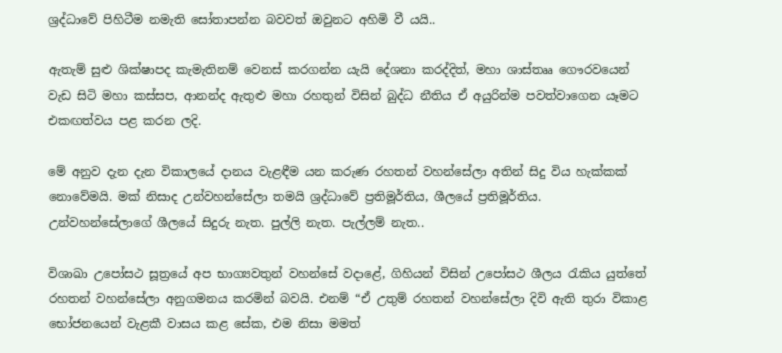ශ්‍රද්ධාවේ පිහිටීම නමැති සෝතාපන්න බවවත් ඔවුනට අහිමි වී යයි..

ඇතැම් සුළු ශික්ෂාපද කැමැතිනම් වෙනස් කරගන්න යැයි දේශනා කරද්දිත්, මහා ශාස්තෲ ගෞරවයෙන් වැඩ සිටි මහා කස්සප, ආනන්ද ඇතුළු මහා රහතුන් විසින් බුද්ධ නීතිය ඒ අයුරින්ම පවත්වාගෙන යෑමට එකඟත්වය පළ කරන ලදි.

මේ අනුව දැන දැන විකාලයේ දානය වැළඳීම යන කරුණ රහතන් වහන්සේලා අතින් සිදු විය හැක්කක් නොවේමයි. මක් නිසාද උන්වහන්සේලා තමයි ශ්‍රද්ධාවේ ප්‍රතිමූර්තිය, ශීලයේ ප්‍රතිමූර්තිය. උන්වහන්සේලාගේ ශීලයේ සිදුරු නැත. පුල්ලි නැත. පැල්ලම් නැත..

විශාඛා උපෝසථ සූත්‍රයේ අප භාග්‍යවතුන් වහන්සේ වදාළේ, ගිහියන් විසින් උපෝසථ ශීලය රැකිය යුත්තේ රහතන් වහන්සේලා අනුගමනය කරමින් බවයි. එනම් “ඒ උතුම් රහතන් වහන්සේලා දිවි ඇති තුරා විකාළ භෝජනයෙන් වැළකී වාසය කළ සේක, එම නිසා මමත්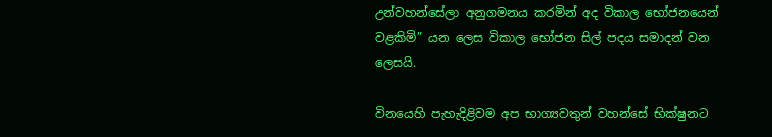උන්වහන්සේලා අනුගමනය කරමින් අද විකාල භෝජනයෙන් වළකිමි” යන ලෙස විකාල භෝජන සිල් පදය සමාදන් වන ලෙසයි.

විනයෙහි පැහැදිළිවම අප භාග්‍යවතුන් වහන්සේ භික්ෂුනට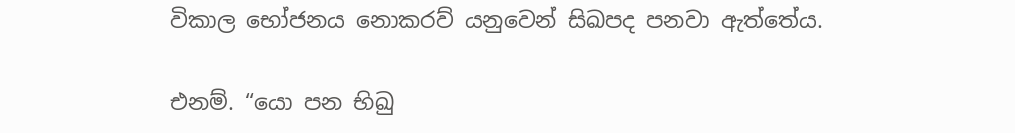විකාල භෝජනය නොකරව් යනුවෙන් සිඛපද පනවා ඇත්තේය.

එනම්. “යො පන භිඛු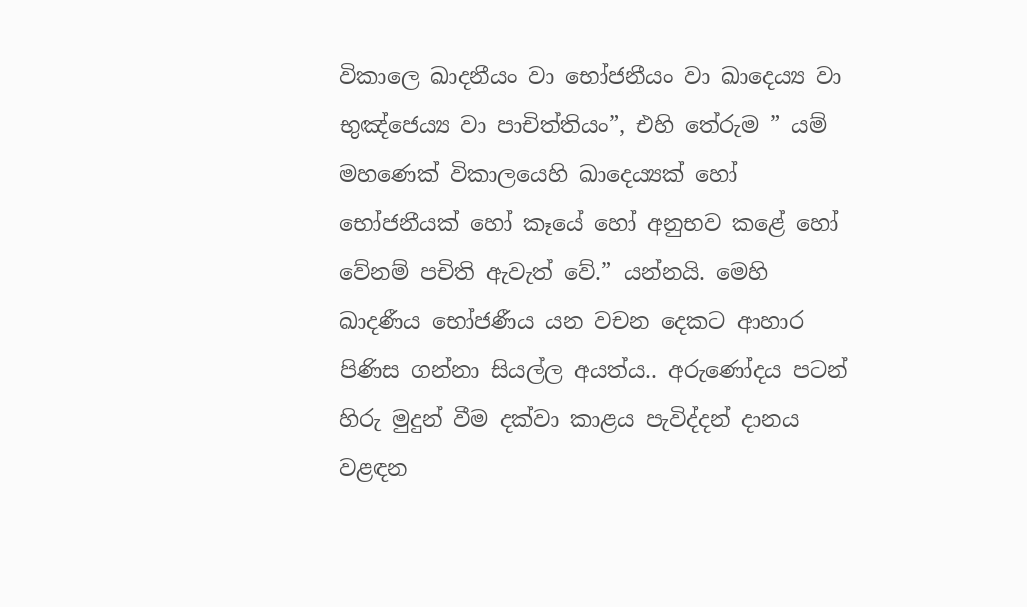විකාලෙ ඛාදනීයං වා භෝජනීයං වා ඛාදෙය්‍ය වා භුඤ්ජෙය්‍ය වා පාචිත්තියං”, එහි තේරුම ” යම් මහණෙක් විකාලයෙහි ඛාදෙය්‍යක් හෝ භෝජනීයක් හෝ කෑයේ හෝ අනුභව කළේ හෝ වේනම් පචිති ඇවැත් වේ.” යන්නයි. මෙහි ඛාදණීය භෝජණීය යන වචන දෙකට ආහාර පිණිස ගන්නා සියල්ල අයත්ය.. අරුණෝදය පටන් හිරු මුදුන් වීම දක්වා කාළය පැවිද්දන් දානය වළඳන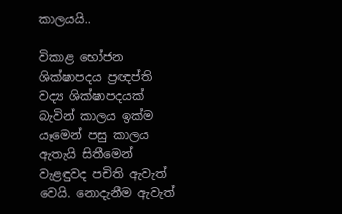කාලයයි..

විකාළ භෝජන ශික්ෂාපදය ප්‍රඥප්ති වද්‍ය ශික්ෂාපදයක් බැවින් කාලය ඉක්ම යෑමෙන් පසු කාලය ඇතැයි සිතීමෙන් වැළඳුවද පචිති ඇවැත් වෙයි. නොදැනීම ඇවැත්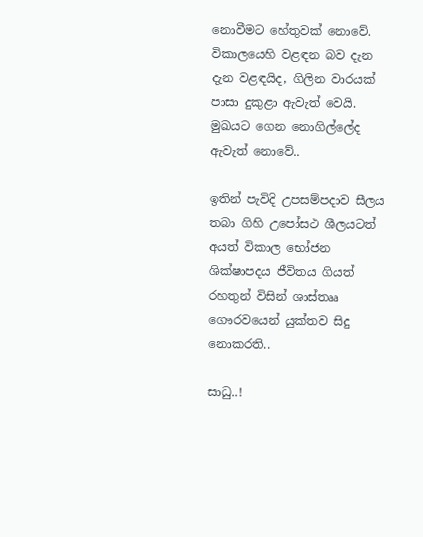නොවීමට හේතුවක් නොවේ. විකාලයෙහි වළඳන බව දැන දැන වළඳයිද, ගිලින වාරයක් පාසා දුකුළා ඇවැත් වෙයි. මුඛයට ගෙන නොගිල්ලේද ඇවැත් නොවේ..

ඉතින් පැවිදි උපසම්පදාව සීලය තබා ගිහි උපෝසථ ශීලයටත් අයත් විකාල භෝජන ශික්ෂාපදය ජීවිතය ගියත් රහතුන් විසින් ශාස්තෲ ගෞරවයෙන් යුක්තව සිදු නොකරති..

සාධු..!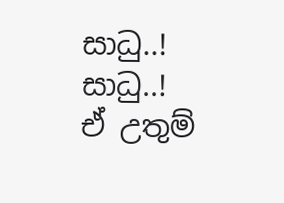සාධු..! සාධු..! ඒ උතුම්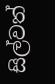සිල්වත්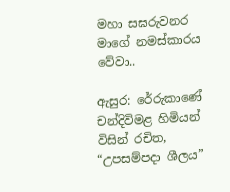මහා සඝරුවනර මාගේ නමස්කාරය වේවා..

ඇසුර: රේරුකාණේ චන්දිවිමළ හිමියන් විසින් රචිත, “උපසම්පදා ශීලය”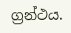ග්‍රන්ථය.